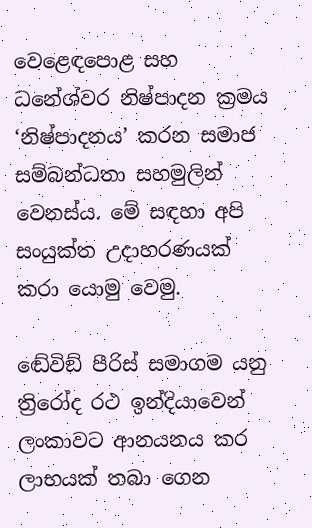වෙළෙඳපොළ සහ ධනේශ්වර නිෂ්පාදන ක්‍රමය ‘නිෂ්පාදනය’ කරන සමාජ සම්බන්ධතා සහමුලින් වෙනස්ය. මේ සඳහා අපි සංයුක්ත උදාහරණයක් කරා යොමු වෙමු.

ඬේවිඞ් පීරිස් සමාගම යනු ත්‍රිරෝද රථ ඉන්දියාවෙන් ලංකාවට ආනයනය කර ලාභයක් තබා ගෙන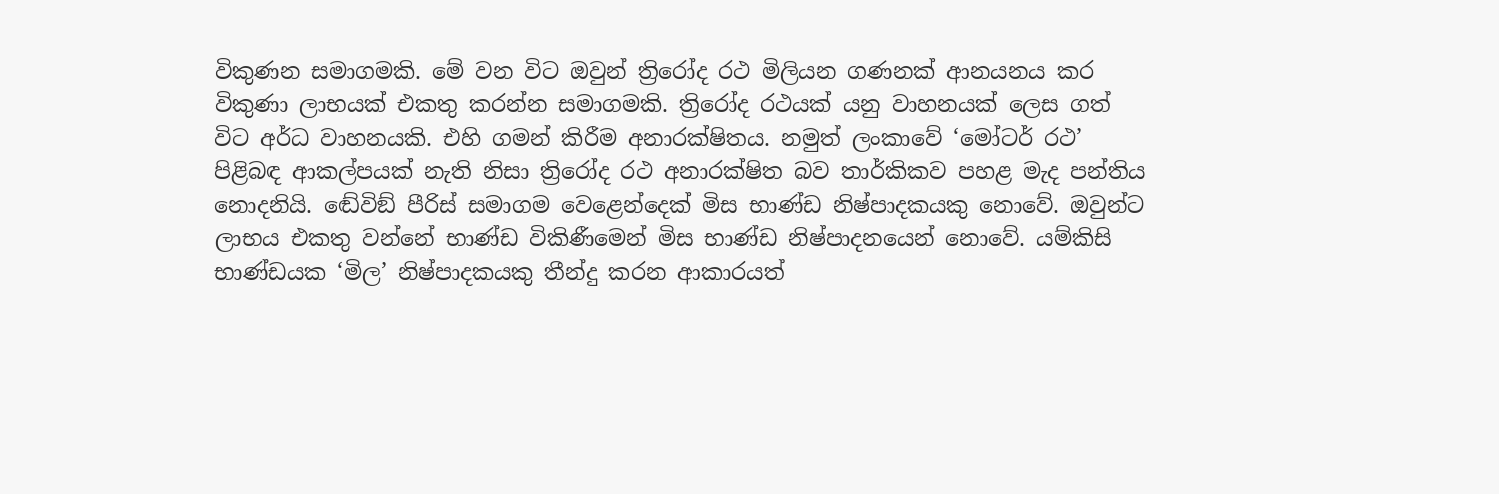විකුණන සමාගමකි. මේ වන විට ඔවුන් ත්‍රිරෝද රථ මිලියන ගණනක් ආනයනය කර විකුණා ලාභයක් එකතු කරන්න සමාගමකි. ත්‍රිරෝද රථයක් යනු වාහනයක් ලෙස ගත් විට අර්ධ වාහනයකි. එහි ගමන් කිරීම අනාරක්ෂිතය. නමුත් ලංකාවේ ‘මෝටර් රථ’ පිළිබඳ ආකල්පයක් නැති නිසා ත්‍රිරෝද රථ අනාරක්ෂිත බව තාර්කිකව පහළ මැද පන්තිය නොදනියි. ඬේවිඞ් පීරිස් සමාගම වෙළෙන්දෙක් මිස භාණ්ඩ නිෂ්පාදකයකු නොවේ. ඔවුන්ට ලාභය එකතු වන්නේ භාණ්ඩ විකිණීමෙන් මිස භාණ්ඩ නිෂ්පාදනයෙන් නොවේ. යම්කිසි භාණ්ඩයක ‘මිල’ නිෂ්පාදකයකු තීන්දු කරන ආකාරයත්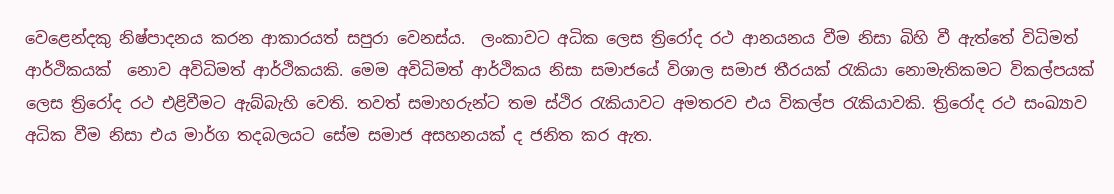වෙළෙන්දකු නිෂ්පාදනය කරන ආකාරයත් සපුරා වෙනස්ය.  ලංකාවට අධික ලෙස ත්‍රිරෝද රථ ආනයනය වීම නිසා බිහි වී ඇත්තේ විධිමත් ආර්ථිකයක්  නොව අවිධිමත් ආර්ථිකයකි. මෙම අවිධිමත් ආර්ථිකය නිසා සමාජයේ විශාල සමාජ තීරයක් රැකියා නොමැතිකමට විකල්පයක් ලෙස ත්‍රිරෝද රථ එළිවීමට ඇබ්බැහි වෙති. තවත් සමාහරුන්ට තම ස්ථිර රැකියාවට අමතරව එය විකල්ප රැකියාවකි. ත්‍රිරෝද රථ සංඛ්‍යාව අධික වීම නිසා එය මාර්ග තදබලයට සේම සමාජ අසහනයක් ද ජනිත කර ඇත.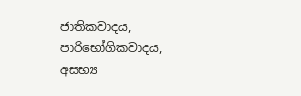ජාතිකවාදය, පාරිභෝගිකවාදය, අසභ්‍ය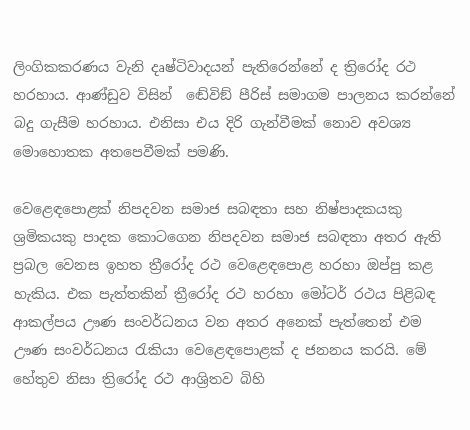ලිංගිකකරණය වැනි දෘෂ්ටිවාදයන් පැතිරෙන්නේ ද ත්‍රිරෝද රථ හරහාය. ආණ්ඩුව විසින්  ඬේවිඞ් පීරිස් සමාගම පාලනය කරන්නේ බදු ගැසීම හරහාය. එනිසා එය දිරි ගැන්වීමක් නොව අවශ්‍ය මොහොතක අතපෙවීමක් පමණි.

වෙළෙඳපොළක් නිපදවන සමාජ සබඳතා සහ නිෂ්පාදකයකු ශ්‍රමිකයකු පාදක කොටගෙන නිපදවන සමාජ සබඳතා අතර ඇති ප්‍රබල වෙනස ඉහත ත්‍රීරෝද රථ වෙළෙඳපොළ හරහා ඔප්පු කළ හැකිය. එක පැත්තකින් ත්‍රීරෝද රථ හරහා මෝටර් රථය පිළිබඳ ආකල්පය ඌණ සංවර්ධනය වන අතර අනෙක් පැත්තෙන් එම ඌණ සංවර්ධනය රැකියා වෙළෙඳපොළක් ද ජනනය කරයි. මේ හේතුව නිසා ත්‍රිරෝද රථ ආශ්‍රිතව බිහි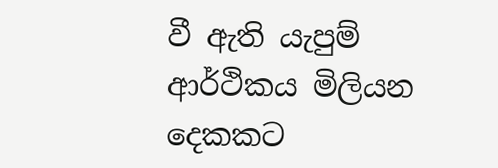වී ඇති යැපුම් ආර්ථිකය මිලියන දෙකකට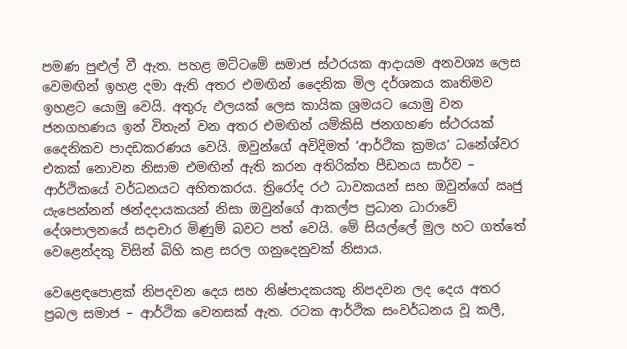පමණ පුළුල් වී ඇත. පහළ මට්ටමේ සමාජ ස්ථරයක ආදායම අනවශ්‍ය ලෙස වෙමඟින් ඉහළ දමා ඇති අතර එමඟින් දෛනික මිල දර්ශකය කෘතිමව ඉහළට යොමු වෙයි. අතුරු ඵලයක් ලෙස කායික ශ්‍රමයට යොමු වන ජනගහණය ඉන් විතැන් වන අතර එමඟින් යම්කිසි ජනගහණ ස්ථරයක් දෛනිකව පාදඩකරණය වෙයි. ඔවුන්ගේ අවිදිමත් ‘ආර්ථික ක්‍රමය’ ධනේශ්වර එකක් නොවන නිසාම එමඟින් ඇති කරන අතිරික්ත පීඩනය සාර්ව – ආර්ථිකයේ වර්ධනයට අහිතකරය. ත්‍රිරෝද රථ ධාවකයන් සහ ඔවුන්ගේ ඍජු යැපෙන්නන් ඡන්දදායකයන් නිසා ඔවුන්ගේ ආකල්ප ප්‍රධාන ධාරාවේ දේශපාලනයේ සදාචාර මිණුම් බවට පත් වෙයි. මේ සියල්ලේ මුල හට ගත්තේ වෙළෙන්දකු විසින් බිහි කළ සරල ගනුදෙනුවක් නිසාය.

වෙළෙඳපොළක් නිපදවන දෙය සහ නිෂ්පාදකයකු නිපදවන ලද දෙය අතර ප්‍රබල සමාජ – ආර්ථික වෙනසක් ඇත. රටක ආර්ථික සංවර්ධනය වූ කලී,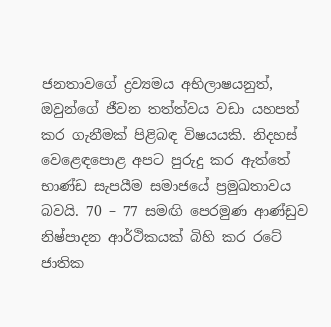ජනතාවගේ ද්‍රව්‍යමය අභිලාෂයනුත්, ඔවුන්ගේ ජීවන තත්ත්වය වඩා යහපත් කර ගැනීමක් පිළිබඳ විෂයයකි. නිදහස් වෙළෙඳපොළ අපට පුරුදු කර ඇත්තේ භාණ්ඩ සැපයීම සමාජයේ ප්‍රමුඛතාවය බවයි. 70 – 77 සමඟි පෙරමුණ ආණ්ඩුව නිෂ්පාදන ආර්ථිකයක් බිහි කර රටේ ජාතික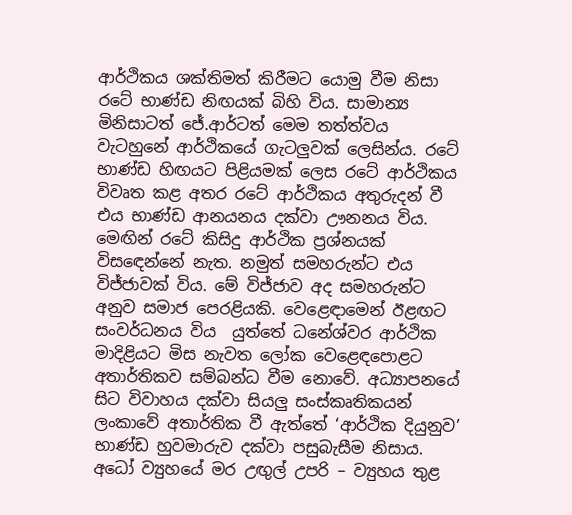ආර්ථිකය ශක්තිමත් කිරීමට යොමු වීම නිසා රටේ භාණ්ඩ නිඟයක් බිහි විය. සාමාන්‍ය මිනිසාටත් ජේ.ආර්ටත් මෙම තත්ත්වය වැටහුනේ ආර්ථිකයේ ගැටලුවක් ලෙසින්ය. රටේ භාණ්ඩ හිඟයට පිළියමක් ලෙස රටේ ආර්ථිකය විවෘත කළ අතර රටේ ආර්ථිකය අතුරුදන් වී එය භාණ්ඩ ආනයනය දක්වා ඌනනය විය. මෙඟින් රටේ කිසිදු ආර්ථික ප්‍රශ්නයක් විසඳෙන්නේ නැත. නමුත් සමහරුන්ට එය විජ්ජාවක් විය. මේ විජ්ජාව අද සමහරුන්ට අනුව සමාජ පෙරළියකි. වෙළෙඳාමෙන් ඊළඟට සංවර්ධනය විය  යුත්තේ ධනේශ්වර ආර්ථික මාදිළියට මිස නැවත ලෝක වෙළෙඳපොළට අතාර්තිකව සම්බන්ධ වීම නොවේ. අධ්‍යාපනයේ සිට විවාහය දක්වා සියලු සංස්කෘතිකයන් ලංකාවේ අතාර්තික වී ඇත්තේ ‘ආර්ථික දියුනුව’ භාණ්ඩ හුවමාරුව දක්වා පසුබැසීම නිසාය. අධෝ ව්‍යුහයේ මර උඟුල් උපරි – ව්‍යුහය තුළ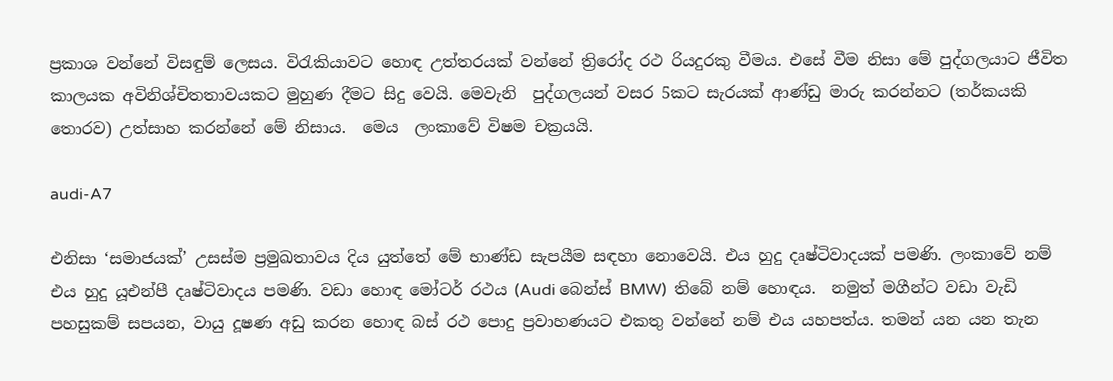ප්‍රකාශ වන්නේ විසඳුම් ලෙසය. විරැකියාවට හොඳ උත්තරයක් වන්නේ ත්‍රිරෝද රථ රියදුරකු වීමය. එසේ වීම නිසා මේ පුද්ගලයාට ජීවිත කාලයක අවිනිශ්චිතතාවයකට මුහුණ දීමට සිදු වෙයි. මෙවැනි  පුද්ගලයන් වසර 5කට සැරයක් ආණ්ඩු මාරු කරන්නට (තර්කයකි තොරව) උත්සාහ කරන්නේ මේ නිසාය.  මෙය  ලංකාවේ විෂම චක්‍රයයි.

audi-A7

එනිසා ‘සමාජයක්’ උසස්ම ප්‍රමුඛතාවය දිය යුත්තේ මේ භාණ්ඩ සැපයීම සඳහා නොවෙයි. එය හුදු දෘෂ්ටිවාදයක් පමණි. ලංකාවේ නම් එය හුදු යූඑන්පී දෘෂ්ටිවාදය පමණි. වඩා හොඳ මෝටර් රථය (Audi බෙන්ස් BMW)  තිබේ නම් හොඳය.  නමුත් මගීන්ට වඩා වැඩි පහසුකම් සපයන, වායු දූෂණ අඩු කරන හොඳ බස් රථ පොදු ප්‍රවාහණයට එකතු වන්නේ නම් එය යහපත්ය. තමන් යන යන තැන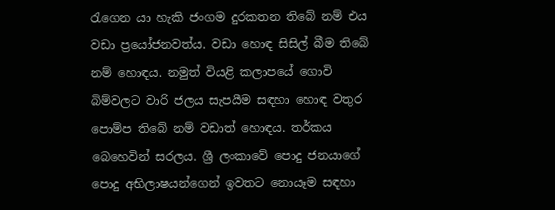රැගෙන යා හැකි ජංගම දුරකතන තිබේ නම් එය වඩා ප්‍රයෝජනවත්ය. වඩා හොඳ සිසිල් බීම තිබේ නම් හොඳය. නමුත් වියළි කලාපයේ ගොවි බිම්වලට වාරි ජලය සැපයීම සඳහා හොඳ වතුර පොම්ප තිබේ නම් වඩාත් හොඳය. තර්කය බෙහෙවින් සරලය. ශ්‍රී ලංකාවේ පොදු ජනයාගේ පොදු අභිලාෂයන්ගෙන් ඉවතට නොයෑම සඳහා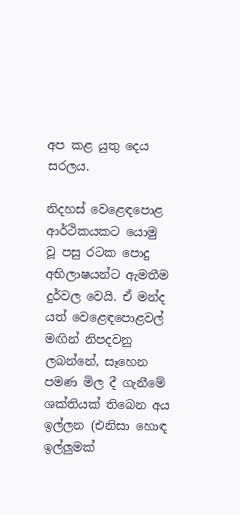අප කළ යුතු දෙය සරලය.

නිදහස් වෙළෙඳපොළ ආර්ථිකයකට යොමු වූ පසු රටක පොදු අභිලාෂයන්ට ඇමතීම දුර්වල වෙයි. ඒ මන්ද යත් වෙළෙඳපොළවල් මඟින් නිපදවනු ලබන්නේ, සෑහෙන පමණ මිල දී ගැනීමේ ශක්තියක් තිබෙන අය ඉල්ලන (එනිසා හොඳ ඉල්ලුමක්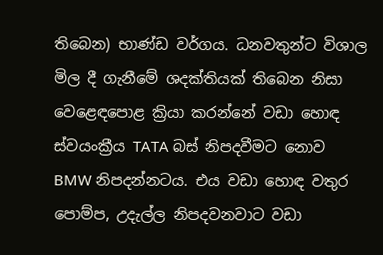තිබෙන) භාණ්ඩ වර්ගය. ධනවතුන්ට විශාල මිල දී ගැනීමේ ශදක්තියක් තිබෙන නිසා වෙළෙඳපොළ ක්‍රියා කරන්නේ වඩා හොඳ ස්වයංක්‍රීය TATA බස් නිපදවීමට නොව  BMW නිපදන්නටය. එය වඩා හොඳ වතුර පොම්ප, උදැල්ල නිපදවනවාට වඩා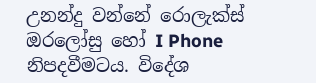උනන්දු වන්නේ රොලැක්ස් ඔරලෝසු හෝ I Phone නිපදවීමටය. විදේශ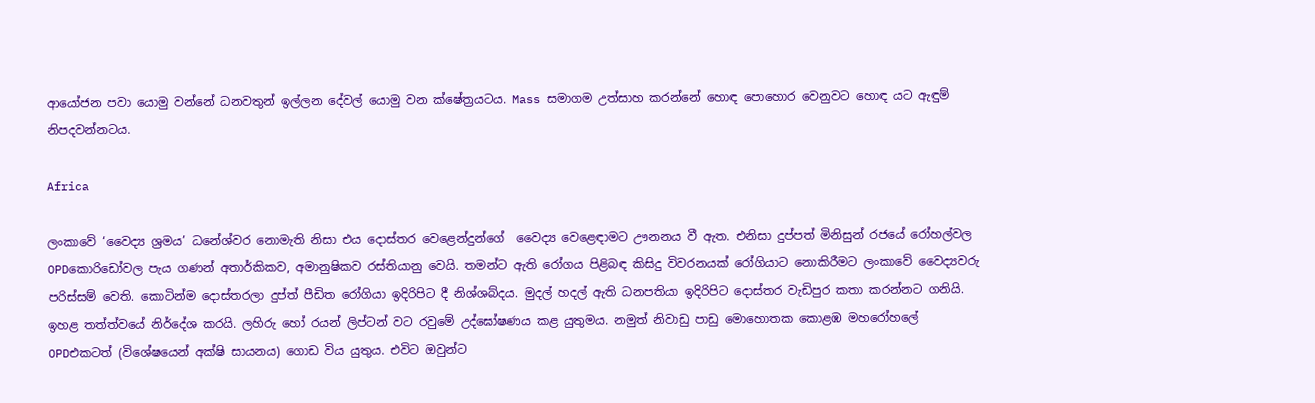ආයෝජන පවා යොමු වන්නේ ධනවතුන් ඉල්ලන දේවල් යොමු වන ක්ෂේත්‍රයටය. Mass සමාගම උත්සාහ කරන්නේ හොඳ පොහොර වෙනුවට හොඳ යට ඇඳුම් නිපදවන්නටය.

Africa

ලංකාවේ ‘වෛද්‍ය ශ්‍රමය’ ධනේශ්වර නොමැති නිසා එය දොස්තර වෙළෙන්දුන්ගේ  වෛද්‍ය වෙළෙඳාමට ඌනනය වී ඇත. එනිසා දුප්පත් මිනිසුන් රජයේ රෝහල්වල OPDකොරිඩෝවල පැය ගණන් අතාර්කිකව, අමානුෂිකව රස්තියානු වෙයි. තමන්ට ඇති රෝගය පිළිබඳ කිසිදු විවරනයක් රෝගියාට නොකිරීමට ලංකාවේ වෛද්‍යවරු පරිස්සම් වෙති. කොටින්ම දොස්තරලා දුප්ත් පීඩිත රෝගියා ඉදිරිපිට දී නිශ්ශබ්දය. මුදල් හදල් ඇති ධනපතියා ඉදිරිපිට දොස්තර වැඩිපුර කතා කරන්නට ගනියි. ඉහළ තත්ත්වයේ නිර්දේශ කරයි. ලහිරු හෝ රයන් ලිප්ටන් වට රවුමේ උද්ඝෝෂණය කළ යුතුමය. නමුත් නිවාඩු පාඩු මොහොතක කොළඹ මහරෝහලේ OPDඑකටත් (විශේෂයෙන් අක්ෂි සායනය) ගොඩ විය යුතුය. එවිට ඔවුන්ට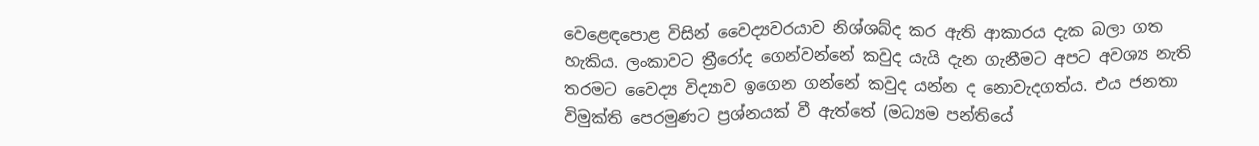වෙළෙඳපොළ විසින් වෛද්‍යවරයාව නිශ්ශබ්ද කර ඇති ආකාරය දැක බලා ගත හැකිය. ලංකාවට ත්‍රීරෝද ගෙන්වන්නේ කවුද යැයි දැන ගැනීමට අපට අවශ්‍ය නැති තරමට වෛද්‍ය විද්‍යාව ඉගෙන ගන්නේ කවුද යන්න ද නොවැදගත්ය. එය ජනතා විමුක්ති පෙරමුණට ප්‍රශ්නයක් වී ඇත්තේ (මධ්‍යම පන්තියේ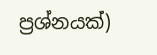ප්‍රශ්නයක්)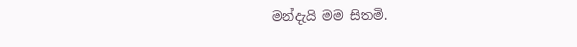මන්දැයි මම සිතමි.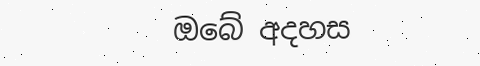ඔබේ අදහස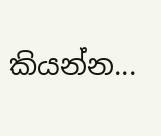කියන්න...